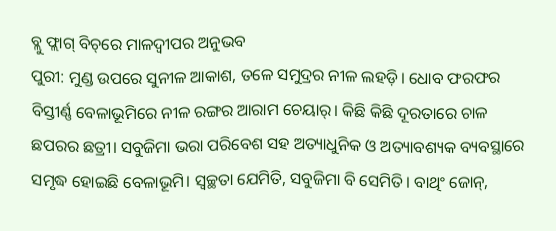ବ୍ଲୁ ଫ୍ଲାଗ୍‌ ବିଚ୍‌ରେ ମାଳଦ୍ବୀପର ଅନୁଭବ
ପୁରୀ: ମୁଣ୍ଡ ଉପରେ ସୁନୀଳ ଆକାଶ, ତଳେ ସମୁଦ୍ରର ନୀଳ ଲହଡ଼ି। ଧୋବ ଫରଫର ବିସ୍ତୀର୍ଣ୍ଣ ବେଳାଭୂମିରେ ନୀଳ ରଙ୍ଗର ଆରାମ ଚେୟାର୍। କିଛି କିଛି ଦୂରତାରେ ଚାଳ ଛପରର ଛତ୍ରୀ। ସବୁଜିମା ଭରା ପରିବେଶ ସହ ଅତ୍ୟାଧୁନିକ ଓ ଅତ୍ୟାବଶ୍ୟକ ବ୍ୟବସ୍ଥାରେ ସମୃଦ୍ଧ ହୋଇଛି ବେଳାଭୂମି। ସ୍ବଚ୍ଛତା ଯେମିତି, ସବୁଜିମା ବି ସେମିତି। ବାଥିଂ ଜୋନ୍‌,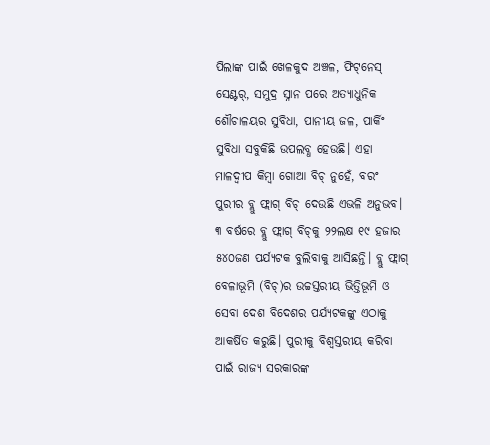ପିଲାଙ୍କ ପାଇଁ ଖେଳକୁଦ ଅଞ୍ଚଳ, ଫିଟ୍‌ନେସ୍‌ ସେଣ୍ଟର୍‌, ସମୁଦ୍ର ସ୍ନାନ ପରେ ଅତ୍ୟାଧୁନିକ ଶୌଚାଳୟର ସୁବିଧା, ପାନୀୟ ଜଳ, ପାର୍କିଂ ସୁବିଧା ସବୁକିଛି ଉପଲବ୍ଧ ହେଉଛି। ଏହା ମାଳଦ୍ବୀପ କିମ୍ବା ଗୋଆ ବିଚ୍‌ ନୁହେଁ, ବରଂ ପୁରୀର ବ୍ଲୁ ଫ୍ଲାଗ୍‌ ବିଚ୍‌ ଦେଉଛି ଏଭଳି ଅନୁଭବ। ୩ ବର୍ଷରେ ବ୍ଲୁ ଫ୍ଲାଗ୍‌‌ ବିଚ୍‌କୁ ୨୨ଲକ୍ଷ ୧୯ ହଜାର ୫୪୦ଜଣ ପର୍ଯ୍ୟଟକ ବୁଲିବାକୁ ଆସିଛନ୍ତି। ବ୍ଲୁ ଫ୍ଲାଗ୍‌ ବେଳାଭୂମି (ବିଚ୍‌)ର ଉଚ୍ଚସ୍ତରୀୟ ଭିତ୍ତିଭୂମି ଓ ସେବା ଦେଶ ବିଦେଶର ପର୍ଯ୍ୟଟକଙ୍କୁ ଏଠାକୁ ଆକର୍ଷିତ କରୁଛି। ପୁରୀକୁ ବିଶ୍ବସ୍ତରୀୟ କରିବା ପାଇଁ ରାଜ୍ୟ ସରକାରଙ୍କ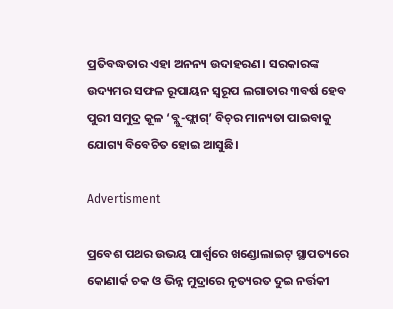ପ୍ରତିବଦ୍ଧତାର ଏହା ଅନନ୍ୟ ଉଦାହରଣ। ସରକାରଙ୍କ ଉଦ୍ୟମର ସଫଳ ରୂପାୟନ ସ୍ବରୂପ ଲଗାତାର ୩ବର୍ଷ ହେବ ପୁରୀ ସମୁଦ୍ର କୂଳ ‘ବ୍ଲୁ-ଫ୍ଲାଗ୍‌’ ବିଚ୍‌ର ମାନ୍ୟତା ପାଇବାକୁ ଯୋଗ୍ୟ ବିବେଚିତ ହୋଇ ଆସୁଛି।

Advertisment

ପ୍ରବେଶ ପଥର ଉଭୟ ପାର୍ଶ୍ବରେ ଖଣ୍ଡୋଲାଇଟ୍‌ ସ୍ଥାପତ୍ୟରେ କୋଣାର୍କ ଚକ ଓ ଭିନ୍ନ ମୁଦ୍ରାରେ ନୃତ୍ୟରତ ଦୁଇ ନର୍ତ୍ତକୀ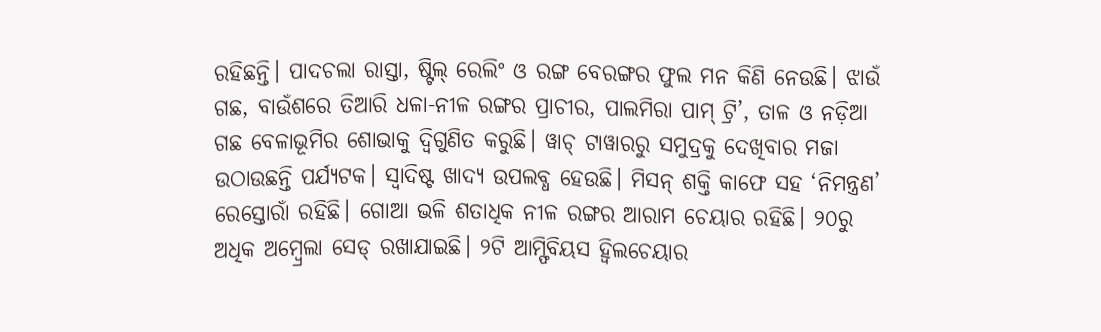ରହିଛନ୍ତି। ପାଦଚଲା ରାସ୍ତା, ଷ୍ଟିଲ୍ ରେଲିଂ ଓ ରଙ୍ଗ ବେରଙ୍ଗର ଫୁଲ ମନ କିଣି ନେଉଛି। ଝାଉଁ ଗଛ, ବାଉଁଶରେ ତିଆରି ଧଳା-ନୀଳ ରଙ୍ଗର ପ୍ରାଚୀର, ପାଲମିରା ପାମ୍‌ ଟ୍ରି’, ତାଳ ଓ ନଡ଼ିଆ ଗଛ ବେଳାଭୂମିର ଶୋଭାକୁ ଦ୍ବିଗୁଣିତ କରୁଛି। ୱାଚ୍ ଟାୱାରରୁ ସମୁଦ୍ରକୁ ଦେଖିବାର ମଜା ଉଠାଉଛନ୍ତି ପର୍ଯ୍ୟଟକ। ସ୍ବାଦିଷ୍ଟ ଖାଦ୍ୟ ଉପଲବ୍ଧ ହେଉଛି। ମିସନ୍ ଶକ୍ତି କାଫେ ସହ ‘ନିମନ୍ତ୍ରଣ’ ରେସ୍ତୋରାଁ ରହିଛି। ଗୋଆ ଭଳି ଶତାଧିକ ନୀଳ ରଙ୍ଗର ଆରାମ ଚେୟାର ରହିଛି। ୨୦ରୁ ଅଧିକ ଅମ୍ବ୍ରେଲା ସେଡ୍ ରଖାଯାଇଛି। ୨ଟି ଆମ୍ଫିବିୟସ ହ୍ବିଲଚେୟାର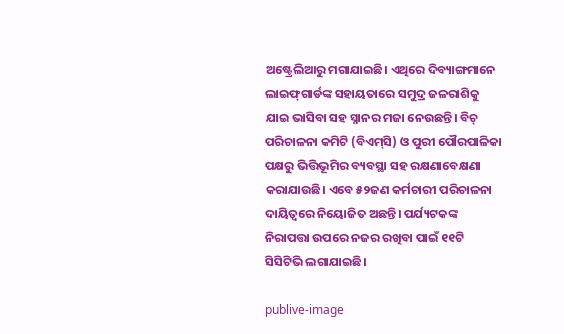ଅଷ୍ଟ୍ରେଲିଆରୁ ମଗାଯାଇଛି। ଏଥିରେ ଦିବ୍ୟାଙ୍ଗମାନେ ଲାଇଫ୍‌ଗାର୍ଡଙ୍କ ସହାୟତାରେ ସମୁଦ୍ର ଜଳରାଶିକୁ ଯାଇ ଭାସିବା ସହ ସ୍ନାନର ମଜା ନେଉଛନ୍ତି। ବିଚ୍ ପରିଚାଳନା କମିଟି (ବିଏମ୍‌ସି) ଓ ପୁରୀ ପୌରପାଳିକା ପକ୍ଷରୁ ଭିତ୍ତିଭୂମିର ବ୍ୟବସ୍ଥା ସହ ରକ୍ଷଣାବେକ୍ଷଣା କରାଯାଉଛି। ଏବେ ୫୨ଜଣ କର୍ମଚାରୀ ପରିଚାଳନା ଦାୟିତ୍ବରେ ନିୟୋଜିତ ଅଛନ୍ତି। ପର୍ଯ୍ୟଟକଙ୍କ ନିରାପତ୍ତା ଉପରେ ନଜର ରଖିବା ପାଇଁ ୧୧ଟି ସିସିଟିଭି ଲଗାଯାଇଛି।

publive-image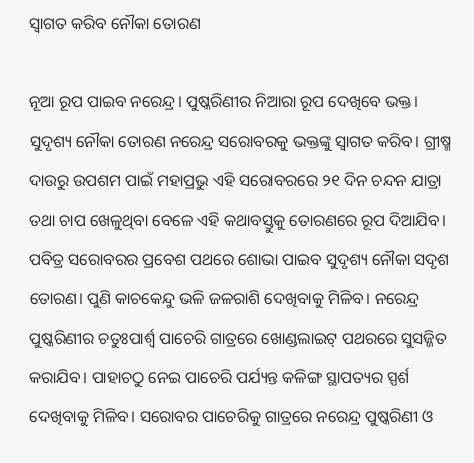ସ୍ବାଗତ କରିବ ନୌକା ତୋରଣ

ନୂଆ ରୂପ ପାଇବ ନରେନ୍ଦ୍ର। ପୁଷ୍କରିଣୀର ନିଆରା ରୂପ ଦେଖିବେ ଭକ୍ତ। ସୁଦୃଶ୍ୟ ନୌକା ତୋରଣ ନରେନ୍ଦ୍ର ସରୋବରକୁ ଭକ୍ତଙ୍କୁ ସ୍ବାଗତ କରିବ। ଗ୍ରୀଷ୍ମ ଦାଉରୁ ଉପଶମ ପାଇଁ ମହାପ୍ରଭୁ ଏହି ସରୋବରରେ ୨୧ ଦିନ ଚନ୍ଦନ ଯାତ୍ରା ତଥା ଚାପ ଖେଳୁଥିବା ବେଳେ ଏହି କଥାବସ୍ତୁକୁ ତୋରଣରେ ରୂପ ଦିଆଯିବ। ପବିତ୍ର ସରୋବରର ପ୍ରବେଶ ପଥରେ ଶୋଭା ପାଇବ ସୁଦୃଶ୍ୟ ନୌକା ସଦୃଶ ତୋରଣ। ପୁଣି କାଚକେନ୍ଦୁ ଭଳି ଜଳରାଶି ଦେଖିବାକୁ ମିଳିବ। ନରେନ୍ଦ୍ର ପୁଷ୍କରିଣୀର ଚତୁଃପାର୍ଶ୍ବ ପାଚେରି ଗାତ୍ରରେ ଖୋଣ୍ଡଲାଇଟ୍ ପଥରରେ ସୁସଜ୍ଜିତ କରାଯିବ। ପାହାଚଠୁ ନେଇ ପାଚେରି ପର୍ଯ୍ୟନ୍ତ କଳିଙ୍ଗ ସ୍ଥାପତ୍ୟର ସ୍ପର୍ଶ ଦେଖିବାକୁ ମିଳିବ। ସରୋବର ପାଚେରିକୁ ଗାତ୍ରରେ ନରେନ୍ଦ୍ର ପୁଷ୍କରିଣୀ ଓ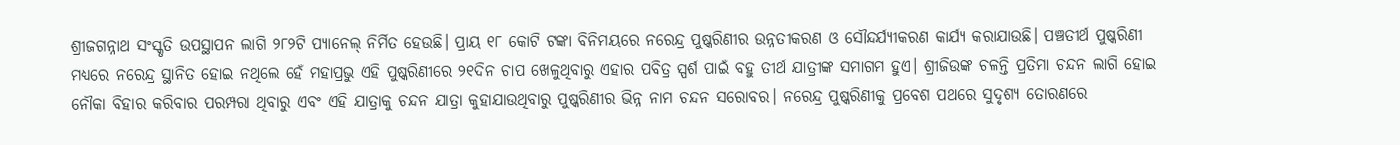ଶ୍ରୀଜଗନ୍ନାଥ ସଂସ୍କୃତି ଉପସ୍ଥାପନ ଲାଗି ୨୮୨ଟି ପ୍ୟାନେଲ୍‌ ନିର୍ମିତ ହେଉଛି। ପ୍ରାୟ ୧୮ କୋଟି ଟଙ୍କା ବିନିମୟରେ ନରେନ୍ଦ୍ର ପୁଷ୍କରିଣୀର ଉନ୍ନତୀକରଣ ଓ ସୌନ୍ଦର୍ଯ୍ୟୀକରଣ କାର୍ଯ୍ୟ କରାଯାଉଛି। ପଞ୍ଚତୀର୍ଥ ପୁଷ୍କରିଣୀ ମଧ୍ୟରେ ନରେନ୍ଦ୍ର ସ୍ଥାନିତ ହୋଇ ନଥିଲେ ହେଁ ମହାପ୍ରଭୁ ଏହି ପୁଷ୍କରିଣୀରେ ୨୧ଦିନ ଚାପ ଖେଳୁଥିବାରୁ ଏହାର ପବିତ୍ର ସ୍ପର୍ଶ ପାଇଁ ବହୁ ତୀର୍ଥ ଯାତ୍ରୀଙ୍କ ସମାଗମ ହୁଏ। ଶ୍ରୀଜିଉଙ୍କ ଚଳନ୍ତି ପ୍ରତିମା ଚନ୍ଦନ ଲାଗି ହୋଇ ନୌକା ବିହାର କରିବାର ପରମ୍ପରା ଥିବାରୁ ଏବଂ ଏହି ଯାତ୍ରାକୁ ଚନ୍ଦନ ଯାତ୍ରା କୁହାଯାଉଥିବାରୁ ପୁଷ୍କରିଣୀର ଭିନ୍ନ ନାମ ଚନ୍ଦନ ସରୋବର। ନରେନ୍ଦ୍ର ପୁଷ୍କରିଣୀକୁ ପ୍ରବେଶ ପଥରେ ସୁଦୃଶ୍ୟ ତୋରଣରେ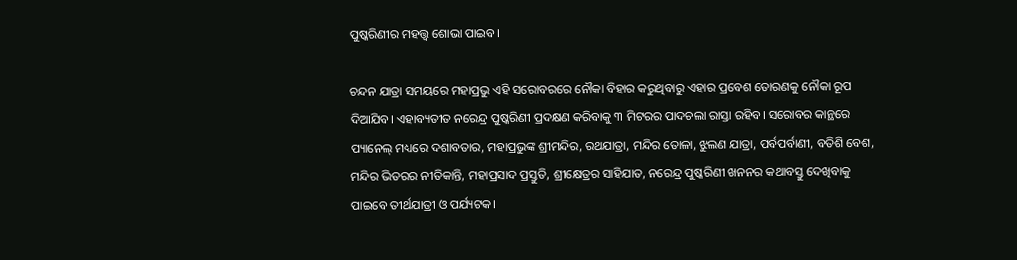ପୁଷ୍କରିଣୀର ମହତ୍ତ୍ବ ଶୋଭା ପାଇବ।

ଚନ୍ଦନ ଯାତ୍ରା ସମୟରେ ମହାପ୍ରଭୁ ଏହି ସରୋବରରେ ନୌକା ବିହାର କରୁଥିବାରୁ ଏହାର ପ୍ରବେଶ ତୋରଣକୁ ନୌକା ରୂପ ଦିଆଯିବ। ଏହାବ୍ୟତୀତ ନରେନ୍ଦ୍ର ପୁଷ୍କରିଣୀ ପ୍ରଦକ୍ଷଣ କରିବାକୁ ୩ ମିଟରର ପାଦଚଲା ରାସ୍ତା ରହିବ। ସରୋବର କାନ୍ଥରେ ପ୍ୟାନେଲ୍‌ ମଧ୍ୟରେ ଦଶାବତାର, ମହାପ୍ରଭୁଙ୍କ ଶ୍ରୀମନ୍ଦିର, ରଥଯାତ୍ରା, ମନ୍ଦିର ତୋଳା, ଝୁଲଣ ଯାତ୍ରା, ପର୍ବପର୍ବାଣୀ, ବତିଶି ବେଶ, ମନ୍ଦିର ଭିତରର ନୀତିକାନ୍ତି, ମହାପ୍ରସାଦ ପ୍ରସ୍ତୁତି, ଶ୍ରୀକ୍ଷେତ୍ରର ସାହିଯାତ, ନରେନ୍ଦ୍ର ପୁଷ୍କରିଣୀ ଖନନର କଥାବସ୍ତୁ ଦେଖିବାକୁ ପାଇବେ ତୀର୍ଥଯାତ୍ରୀ ଓ ପର୍ଯ୍ୟଟକ।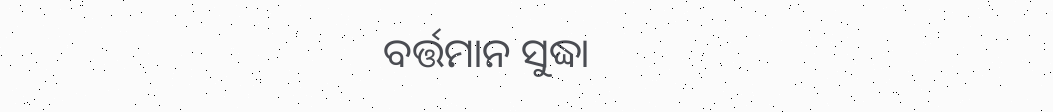ବର୍ତ୍ତମାନ ସୁଦ୍ଧା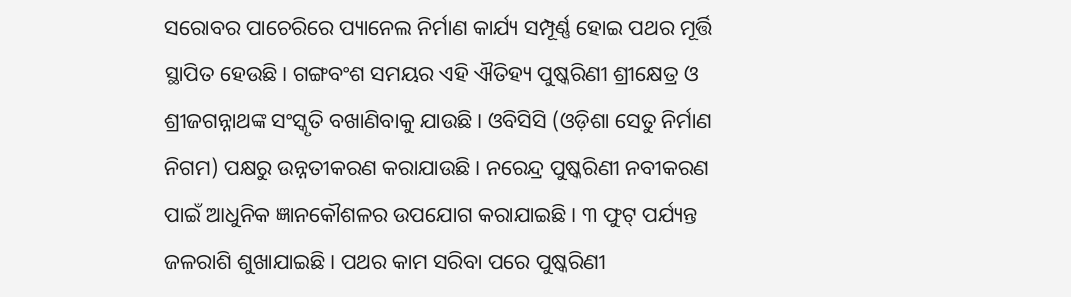ସରୋବର ପାଚେରିରେ ପ୍ୟାନେଲ ନିର୍ମାଣ କାର୍ଯ୍ୟ ସମ୍ପୂର୍ଣ୍ଣ ହୋଇ ପଥର ମୂର୍ତ୍ତି ସ୍ଥାପିତ ହେଉଛି। ଗଙ୍ଗବଂଶ ସମୟର ଏହି ଐତିହ୍ୟ ପୁଷ୍କରିଣୀ ଶ୍ରୀକ୍ଷେତ୍ର ଓ ଶ୍ରୀଜଗନ୍ନାଥଙ୍କ ସଂସ୍କୃତି ବଖାଣିବାକୁ ଯାଉଛି। ଓବିସିସି (ଓଡ଼ିଶା ସେତୁ ନିର୍ମାଣ ନିଗମ) ପକ୍ଷରୁ ଉନ୍ନତୀକରଣ କରାଯାଉଛି। ନରେନ୍ଦ୍ର ପୁଷ୍କରିଣୀ ନବୀକରଣ ପାଇଁ ଆଧୁନିକ ଜ୍ଞାନକୌଶଳର ଉପଯୋଗ କରାଯାଇଛି। ୩ ଫୁଟ୍‌ ପର୍ଯ୍ୟନ୍ତ ଜଳରାଶି ଶୁଖାଯାଇଛି। ପଥର କାମ ସରିବା ପରେ ପୁଷ୍କରିଣୀ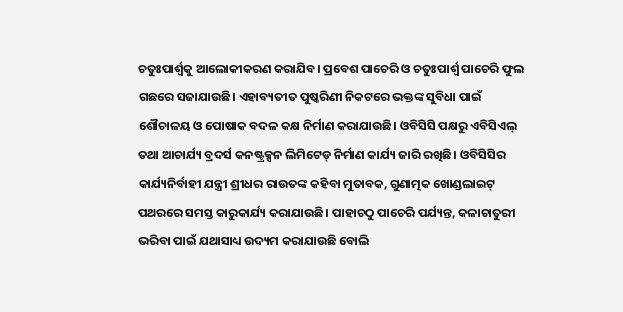ଚତୁଃପାର୍ଶ୍ବକୁ ଆଲୋକୀକରଣ କରାଯିବ। ପ୍ରବେଶ ପାଚେରି ଓ ଚତୁଃପାର୍ଶ୍ବ ପାଚେରି ଫୁଲ ଗଛରେ ସଜାଯାଉଛି। ଏହାବ୍ୟତୀତ ପୁଷ୍କରିଣୀ ନିକଟରେ ଭକ୍ତଙ୍କ ସୁବିଧା ପାଇଁ ଶୌଚାଳୟ ଓ ପୋଷାକ ବଦଳ କକ୍ଷ ନିର୍ମାଣ କରାଯାଉଛି। ଓବିସିସି ପକ୍ଷରୁ ଏବିସିଏଲ୍‌ ତଥା ଆଚାର୍ଯ୍ୟ ବ୍ରଦର୍ସ କନଷ୍ଟ୍ରକ୍ସନ ଲିମିଟେଡ୍ ନିର୍ମାଣ କାର୍ଯ୍ୟ ଜାରି ରଖିଛି। ଓବିସିସିର କାର୍ଯ୍ୟନିର୍ବାହୀ ଯନ୍ତ୍ରୀ ଶ୍ରୀଧର ରାଉତଙ୍କ କହିବା ମୁତାବକ, ଗୁଣାତ୍ମକ ଖୋଣ୍ଡଲାଇଟ୍ ପଥରରେ ସମସ୍ତ କାରୁକାର୍ଯ୍ୟ କରାଯାଉଛି। ପାହାଚଠୁ ପାଚେରି ପର୍ଯ୍ୟନ୍ତ, କଳାଚାତୁରୀ ଭରିବା ପାଇଁ ଯଥାସାଧ୍ୟ ଉଦ୍ୟମ କରାଯାଉଛି ବୋଲି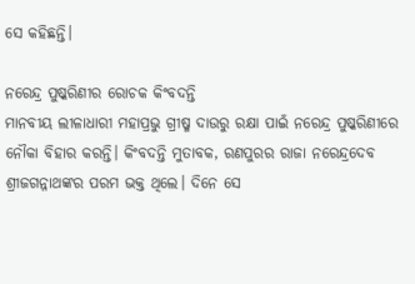ସେ କହିଛନ୍ତି।

ନରେନ୍ଦ୍ର ପୁଷ୍କରିଣୀର ରୋଚକ କିଂବଦନ୍ତି
ମାନବୀୟ ଲୀଳାଧାରୀ ମହାପ୍ରଭୁ ଗ୍ରୀଷ୍ମ ଦାଉରୁ ରକ୍ଷା ପାଇଁ ନରେନ୍ଦ୍ର ପୁଷ୍କରିଣୀରେ ନୌକା ବିହାର କରନ୍ତି। କିଂବଦନ୍ତି ମୁତାବକ, ରଣପୁରର ରାଜା ନରେନ୍ଦ୍ରଦେବ ଶ୍ରୀଜଗନ୍ନାଥଙ୍କର ପରମ ଭକ୍ତ ଥିଲେ। ଦିନେ ସେ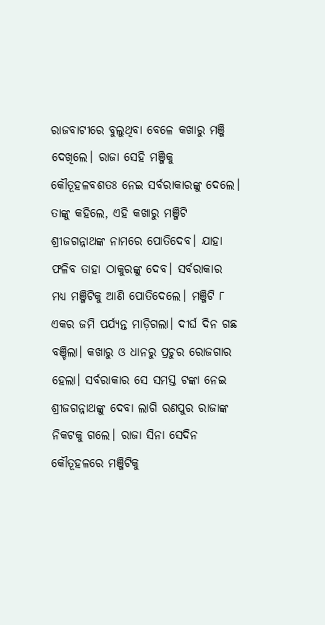ରାଜବାଟୀରେ ବୁଲୁଥିବା ବେଳେ କଖାରୁ ମଞ୍ଜି ଦେଖିଲେ। ରାଜା ସେହି ମଞ୍ଜିକୁ କୌତୂହଳବଶତଃ ନେଇ ସର୍ବରାକାରଙ୍କୁ ଦେଲେ। ତାଙ୍କୁ କହିଲେ, ଏହି କଖାରୁ ମଞ୍ଜିଟି ଶ୍ରୀଜଗନ୍ନାଥଙ୍କ ନାମରେ ପୋତିଦେବ। ଯାହା ଫଳିବ ତାହା ଠାକୁରଙ୍କୁ ଦେବ। ସର୍ବରାକାର ମଧ୍ୟ ମଞ୍ଜିଟିକୁ ଆଣି ପୋତିଦେଲେ। ମଞ୍ଜିଟି ୮ ଏକର ଜମି ପର୍ଯ୍ୟନ୍ତ ମାଡ଼ିଗଲା। ଦୀର୍ଘ ଦିନ ଗଛ ବଞ୍ଚିଲା। କଖାରୁ ଓ ଧାନରୁ ପ୍ରଚୁର ରୋଜଗାର ହେଲା। ସର୍ବରାକାର ସେ ସମସ୍ତ ଟଙ୍କା ନେଇ ଶ୍ରୀଜଗନ୍ନାଥଙ୍କୁ ଦେବା ଲାଗି ରଣପୁର ରାଜାଙ୍କ ନିକଟକୁ ଗଲେ। ରାଜା ସିନା ସେଦିନ କୌତୂହଳରେ ମଞ୍ଜିଟିକୁ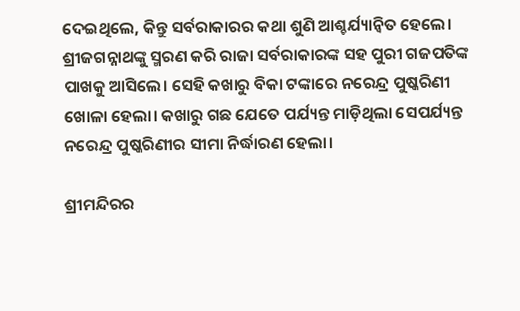ଦେଇଥିଲେ, କିନ୍ତୁ ସର୍ବରାକାରର କଥା ଶୁଣି ଆଶ୍ଚର୍ଯ୍ୟାନ୍ୱିତ ହେଲେ। ଶ୍ରୀଜଗନ୍ନାଥଙ୍କୁ ସ୍ମରଣ କରି ରାଜା ସର୍ବରାକାରଙ୍କ ସହ ପୁରୀ ଗଜପତିଙ୍କ ପାଖକୁ ଆସିଲେ। ସେହି କଖାରୁ ବିକା ଟଙ୍କାରେ ନରେନ୍ଦ୍ର ପୁଷ୍କରିଣୀ ଖୋଳା ହେଲା। କଖାରୁ ଗଛ ଯେତେ ପର୍ଯ୍ୟନ୍ତ ମାଡ଼ିଥିଲା ସେପର୍ଯ୍ୟନ୍ତ ନରେନ୍ଦ୍ର ପୁଷ୍କରିଣୀର ସୀମା ନିର୍ଦ୍ଧାରଣ ହେଲା।

ଶ୍ରୀମନ୍ଦିରର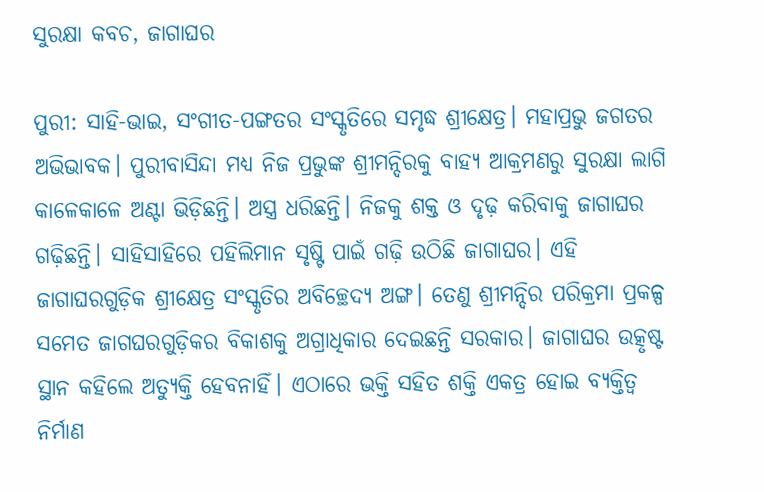ସୁରକ୍ଷା କବଚ, ଜାଗାଘର

ପୁରୀ: ସାହି-ଭାଇ, ସଂଗୀତ-ପଙ୍ଗତର ସଂସ୍କୃତିରେ ସମୃଦ୍ଧ ଶ୍ରୀକ୍ଷେତ୍ର। ମହାପ୍ରଭୁ ଜଗତର ଅଭିଭାବକ। ପୁରୀବାସିନ୍ଦା ମଧ୍ୟ ନିଜ ପ୍ରଭୁଙ୍କ ଶ୍ରୀମନ୍ଦିରକୁ ବାହ୍ୟ ଆକ୍ରମଣରୁ ସୁରକ୍ଷା ଲାଗି କାଳେକାଳେ ଅଣ୍ଟା ଭିଡ଼ିଛନ୍ତି। ଅସ୍ତ୍ର ଧରିଛନ୍ତି। ନିଜକୁ ଶକ୍ତ ଓ ଦୃଢ଼ କରିବାକୁ ଜାଗାଘର ଗଢ଼ିଛନ୍ତି। ସାହିସାହିରେ ପହିଲିମାନ ସୃଷ୍ଟି ପାଇଁ ଗଢ଼ି ଉଠିଛି ଜାଗାଘର। ଏହି ଜାଗାଘରଗୁଡ଼ିକ ଶ୍ରୀକ୍ଷେତ୍ର ସଂସ୍କୃତିର ଅବିଚ୍ଛେଦ୍ୟ ଅଙ୍ଗ। ତେଣୁ ଶ୍ରୀମନ୍ଦିର ପରିକ୍ରମା ପ୍ରକଳ୍ପ ସମେତ ଜାଗଘରଗୁଡ଼ିକର ବିକାଶକୁ ଅଗ୍ରାଧିକାର ଦେଇଛନ୍ତି ସରକାର। ଜାଗାଘର ଉତ୍କୃଷ୍ଟ ସ୍ଥାନ କହିଲେ ଅତ୍ୟୁକ୍ତି ହେବନାହିଁ। ଏଠାରେ ଭକ୍ତି ସହିତ ଶକ୍ତି ଏକତ୍ର ହୋଇ ବ୍ୟକ୍ତିତ୍ୱ ନିର୍ମାଣ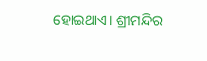ହୋଇଥାଏ। ଶ୍ରୀମନ୍ଦିର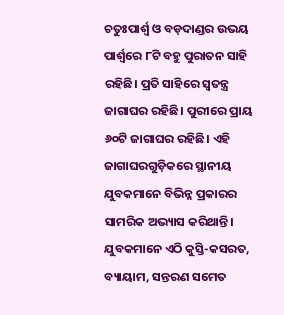ଚତୁଃପାର୍ଶ୍ୱ ଓ ବଡ଼ଦାଣ୍ଡର ଉଭୟ ପାର୍ଶ୍ୱରେ ୮ଟି ବହୁ ପୁରାତନ ସାହି ରହିଛି। ପ୍ରତି ସାହିରେ ସ୍ୱତନ୍ତ୍ର ଜାଗାଘର ରହିଛି। ପୁରୀରେ ପ୍ରାୟ ୬୦ଟି ଜାଗାଘର ରହିଛି। ଏହି ଜାଗାଘରଗୁଡ଼ିକରେ ସ୍ଥାନୀୟ ଯୁବକମାନେ ବିଭିନ୍ନ ପ୍ରକାରର ସାମରିକ ଅଭ୍ୟାସ କରିଥାନ୍ତି। ଯୁବକମାନେ ଏଠି କୁସ୍ତି-କସରତ, ବ୍ୟାୟାମ, ସନ୍ତରଣ ସମେତ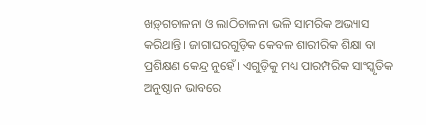ଖଡ଼୍‌ଗଚାଳନା ଓ ଲାଠିଚାଳନା ଭଳି ସାମରିକ ଅଭ୍ୟାସ କରିଥାନ୍ତି। ଜାଗାଘରଗୁଡ଼ିକ କେବଳ ଶାରୀରିକ ଶିକ୍ଷା ବା ପ୍ରଶିକ୍ଷଣ କେନ୍ଦ୍ର ନୁହେଁ। ଏଗୁଡ଼ିକୁ ମଧ୍ୟ ପାରମ୍ପରିକ ସାଂସ୍କୃତିକ ଅନୁଷ୍ଠାନ ଭାବରେ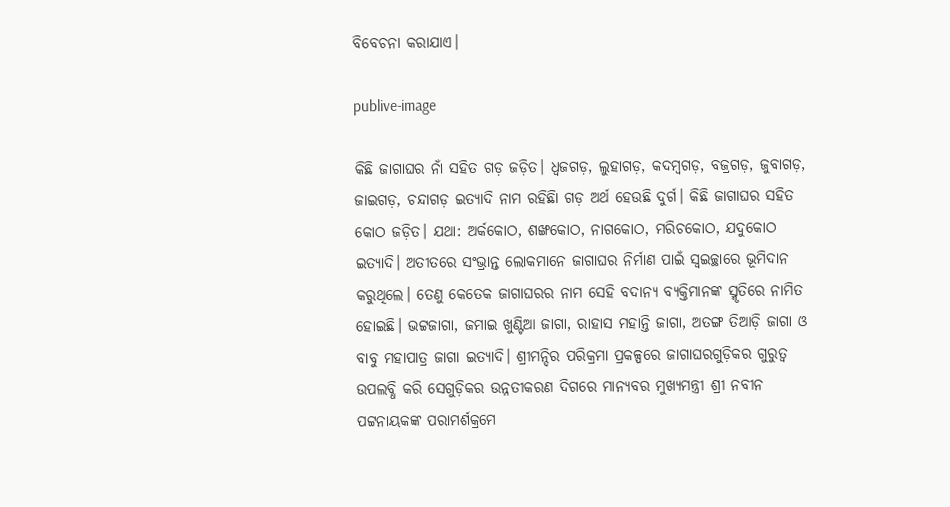ବିବେଚନା କରାଯାଏ।

publive-image

କିଛି ଜାଗାଘର ନାଁ ସହିତ ଗଡ଼ ଜଡ଼ିତ। ଧ୍ୱଜଗଡ଼, ଲୁହାଗଡ଼, କଦମ୍ବଗଡ଼, ବଜ୍ରଗଡ଼, ଜୁବାଗଡ଼, ଜାଇଗଡ଼, ଚନ୍ଦାଗଡ଼ ଇତ୍ୟାଦି ନାମ ରହିଛିା ଗଡ଼ ଅର୍ଥ ହେଉଛି ଦୁର୍ଗ। କିଛି ଜାଗାଘର ସହିତ କୋଠ ଜଡ଼ିତ। ଯଥା: ଅର୍କକୋଠ, ଶଙ୍ଖକୋଠ, ନାଗକୋଠ, ମରିଚକୋଠ, ଯଦୁକୋଠ ଇତ୍ୟାଦି। ଅତୀତରେ ସଂଭ୍ରାନ୍ତ ଲୋକମାନେ ଜାଗାଘର ନିର୍ମାଣ ପାଇଁ ସ୍ବଇଚ୍ଛାରେ ଭୂମିଦାନ କରୁଥିଲେ। ତେଣୁ କେତେକ ଜାଗାଘରର ନାମ ସେହି ବଦାନ୍ୟ ବ୍ୟକ୍ତିମାନଙ୍କ ସ୍ମୃତିରେ ନାମିତ ହୋଇଛି। ଭଟ୍ଟଜାଗା, ଜମାଇ ଖୁଣ୍ଟିଆ ଜାଗା, ରାହାସ ମହାନ୍ତି ଜାଗା, ଅତଙ୍ଗ ତିଆଡ଼ି ଜାଗା ଓ ବାବୁ ମହାପାତ୍ର ଜାଗା ଇତ୍ୟାଦି। ଶ୍ରୀମନ୍ଦିର ପରିକ୍ରମା ପ୍ରକଳ୍ପରେ ଜାଗାଘରଗୁଡ଼ିକର ଗୁରୁତ୍ୱ ଉପଲବ୍ଧି କରି ସେଗୁଡ଼ିକର ଉନ୍ନତୀକରଣ ଦିଗରେ ମାନ୍ୟବର ମୁଖ୍ୟମନ୍ତ୍ରୀ ଶ୍ରୀ ନବୀନ ପଟ୍ଟନାୟକଙ୍କ ପରାମର୍ଶକ୍ରମେ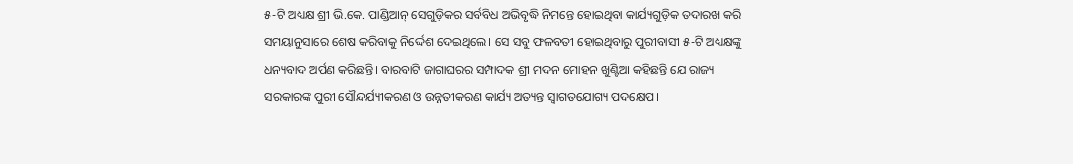୫-ଟି ଅଧ୍ୟକ୍ଷ ଶ୍ରୀ ଭି.କେ. ପାଣ୍ଡିଆନ୍‌ ସେଗୁଡ଼ିକର ସର୍ବବିଧ ଅଭିବୃଦ୍ଧି ନିମନ୍ତେ ହୋଇଥିବା କାର୍ଯ୍ୟଗୁଡ଼ିକ ତଦାରଖ କରି ସମୟାନୁସାରେ ଶେଷ କରିବାକୁ ନିର୍ଦ୍ଦେଶ ଦେଇଥିଲେ। ସେ ସବୁ ଫଳବତୀ ହୋଇଥିବାରୁ ପୁରୀବାସୀ ୫-ଟି ଅଧ୍ୟକ୍ଷଙ୍କୁ ଧନ୍ୟବାଦ ଅର୍ପଣ କରିଛନ୍ତି। ବାରବାଟି ଜାଗାଘରର ସମ୍ପାଦକ ଶ୍ରୀ ମଦନ ମୋହନ ଖୁଣ୍ଟିଆ କହିଛନ୍ତି ଯେ ରାଜ୍ୟ ସରକାରଙ୍କ ପୁରୀ ସୌନ୍ଦର୍ଯ୍ୟୀକରଣ ଓ ଉନ୍ନତୀକରଣ କାର୍ଯ୍ୟ ଅତ୍ୟନ୍ତ ସ୍ୱାଗତଯୋଗ୍ୟ ପଦକ୍ଷେପ।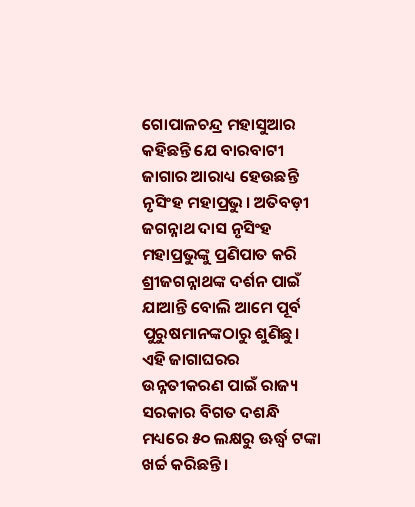ଗୋପାଳଚନ୍ଦ୍ର ମହାସୁଆର କହିଛନ୍ତି ଯେ ବାରବାଟୀ ଜାଗାର ଆରାଧ୍ୟ ହେଉଛନ୍ତି ନୃସିଂହ ମହାପ୍ରଭୁ। ଅତିବଡ଼ୀ ଜଗନ୍ନାଥ ଦାସ ନୃସିଂହ ମହାପ୍ରଭୁଙ୍କୁ ପ୍ରଣିପାତ କରି ଶ୍ରୀଜଗନ୍ନାଥଙ୍କ ଦର୍ଶନ ପାଇଁ ଯାଆନ୍ତି ବୋଲି ଆମେ ପୂର୍ବ ପୁରୁଷମାନଙ୍କଠାରୁ ଶୁଣିଛୁ। ଏହି ଜାଗାଘରର ଉନ୍ନତୀକରଣ ପାଇଁ ରାଜ୍ୟ ସରକାର ବିଗତ ଦଶନ୍ଧି ମଧ୍ୟରେ ୫୦ ଲକ୍ଷରୁ ଊର୍ଦ୍ଧ୍ୱ ଟଙ୍କା ଖର୍ଚ୍ଚ କରିଛନ୍ତି।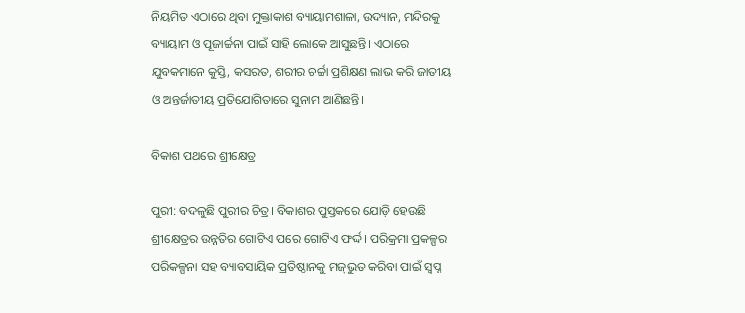ନିୟମିତ ଏଠାରେ ଥିବା ମୁକ୍ତାକାଶ ବ୍ୟାୟାମଶାଳା, ଉଦ୍ୟାନ, ମନ୍ଦିରକୁ ବ୍ୟାୟାମ ଓ ପୂଜାର୍ଚ୍ଚନା ପାଇଁ ସାହି ଲୋକେ ଆସୁଛନ୍ତି। ଏଠାରେ ଯୁବକମାନେ କୁସ୍ତି, କସରତ, ଶରୀର ଚର୍ଚ୍ଚା ପ୍ରଶିକ୍ଷଣ ଲାଭ କରି ଜାତୀୟ ଓ ଅନ୍ତର୍ଜାତୀୟ ପ୍ରତିଯୋଗିତାରେ ସୁନାମ ଆଣିଛନ୍ତି।

ବିକାଶ ପଥରେ ଶ୍ରୀକ୍ଷେତ୍ର

ପୁରୀ: ବଦଳୁଛି ପୁରୀର ଚିତ୍ର। ବିକାଶର ପୁସ୍ତକରେ ଯୋଡ଼ି ହେଉଛି ଶ୍ରୀକ୍ଷେତ୍ରର ଉନ୍ନତିର ଗୋଟିଏ ପରେ ଗୋଟିଏ ଫର୍ଦ୍ଦ। ପରିକ୍ରମା ପ୍ରକଳ୍ପର ପରିକଳ୍ପନା ସହ ବ୍ୟାବସାୟିକ ପ୍ରତିଷ୍ଠାନକୁ ମଜ୍‌ଭୁତ କରିବା ପାଇଁ ସ୍ୱପ୍ନ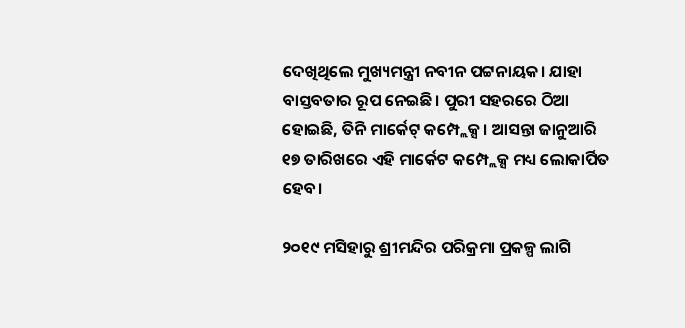ଦେଖିଥିଲେ ମୁଖ୍ୟମନ୍ତ୍ରୀ ନବୀନ ପଟ୍ଟନାୟକ। ଯାହା ବାସ୍ତବତାର ରୂପ ନେଇଛି। ପୁରୀ ସହରରେ ଠିଆ ହୋଇଛି, ତିନି ମାର୍କେଟ୍‌ କମ୍ପ୍ଲେକ୍ସ। ଆସନ୍ତା ଜାନୁଆରି ୧୭ ତାରିଖରେ ଏହି ମାର୍କେଟ କମ୍ପ୍ଲେକ୍ସ ମଧ୍ୟ ଲୋକାର୍ପିତ ହେବ।

୨୦୧୯ ମସିହାରୁ ଶ୍ରୀମନ୍ଦିର ପରିକ୍ରମା ପ୍ରକଳ୍ପ ଲାଗି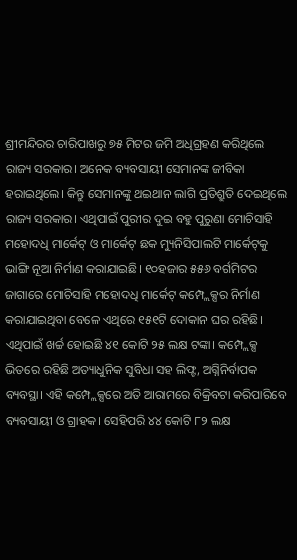ଶ୍ରୀମନ୍ଦିରର ଚାରିପାଖରୁ ୭୫ ମିଟର ଜମି ଅଧିଗ୍ରହଣ କରିଥିଲେ ରାଜ୍ୟ ସରକାର। ଅନେକ ବ୍ୟବସାୟୀ ସେମାନଙ୍କ ଜୀବିକା ହରାଇଥିଲେ। କିନ୍ତୁ ସେମାନଙ୍କୁ ଥଇଥାନ ଲାଗି ପ୍ରତିଶ୍ରୁତି ଦେଇଥିଲେ ରାଜ୍ୟ ସରକାର। ଏଥିପାଇଁ ପୁରୀର ଦୁଇ ବହୁ ପୁରୁଣା ମୋଚିସାହି ମହୋଦଧି ମାର୍କେଟ୍‌ ଓ ମାର୍କେଟ୍‌ ଛକ ମ୍ୟୁନିସିପାଲଟି ମାର୍କେଟ୍‌କୁ ଭାଙ୍ଗି ନୂଆ ନିର୍ମାଣ କରାଯାଇଛି। ୧୦ହଜାର ୫୫୬ ବର୍ଗମିଟର ଜାଗାରେ ମୋଚିସାହି ମହୋଦଧି ମାର୍କେଟ୍‌ କମ୍ପ୍ଲେକ୍ସର ନିର୍ମାଣ କରାଯାଇଥିବା ବେଳେ ଏଥିରେ ୧୫୧ଟି ଦୋକାନ ଘର ରହିଛି। ଏଥିପାଇଁ ଖର୍ଚ୍ଚ ହୋଇଛି ୪୧ କୋଟି ୨୫ ଲକ୍ଷ ଟଙ୍କା। କମ୍ପ୍ଲେକ୍ସ ଭିତରେ ରହିଛି ଅତ୍ୟାଧୁନିକ ସୁବିଧା ସହ ଲିଫ୍ଟ, ଅଗ୍ନିନିର୍ବାପକ ବ୍ୟବସ୍ଥା। ଏହି କମ୍ପ୍ଲେକ୍ସରେ ଅତି ଆରାମରେ ବିକ୍ରିବଟା କରିପାରିବେ ବ୍ୟବସାୟୀ ଓ ଗ୍ରାହକ। ସେହିପରି ୪୪ କୋଟି ୮୨ ଲକ୍ଷ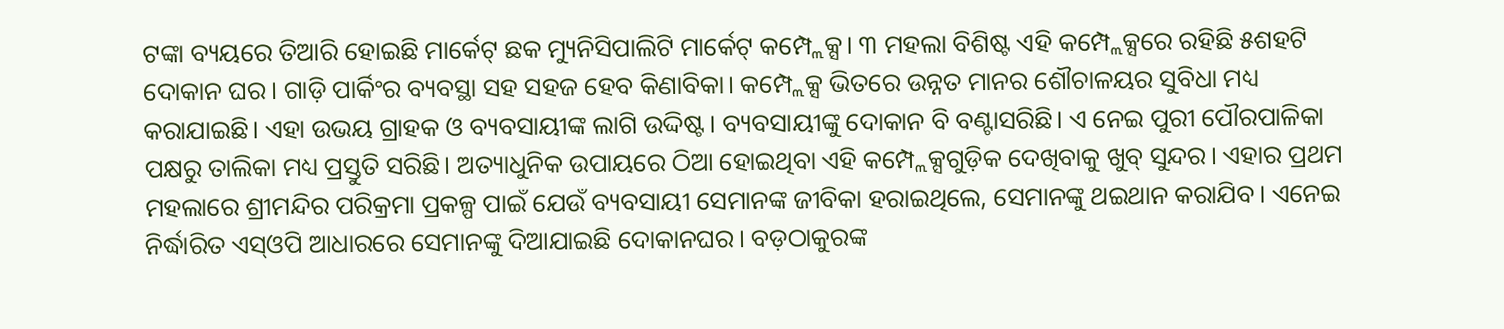ଟଙ୍କା ବ୍ୟୟରେ ତିଆରି ହୋଇଛି ମାର୍କେଟ୍‌ ଛକ ମ୍ୟୁନିସିପାଲିଟି ମାର୍କେଟ୍‌ କମ୍ପ୍ଲେକ୍ସ। ୩ ମହଲା ବିଶିଷ୍ଟ ଏହି କମ୍ପ୍ଲେକ୍ସରେ ରହିଛି ୫ଶହଟି ଦୋକାନ ଘର। ଗାଡ଼ି ପାର୍କିଂର ବ୍ୟବସ୍ଥା ସହ ସହଜ ହେବ କିଣାବିକା। କମ୍ପ୍ଲେକ୍ସ ଭିତରେ ଉନ୍ନତ ମାନର ଶୌଚାଳୟର ସୁବିଧା ମଧ୍ୟ କରାଯାଇଛି। ଏହା ଉଭୟ ଗ୍ରାହକ ଓ ବ୍ୟବସାୟୀଙ୍କ ଲାଗି ଉଦ୍ଦିଷ୍ଟ। ବ୍ୟବସାୟୀଙ୍କୁ ଦୋକାନ ବି ବଣ୍ଟାସରିଛି। ଏ ନେଇ ପୁରୀ ପୌରପାଳିକା ପକ୍ଷରୁ ତାଲିକା ମଧ୍ୟ ପ୍ରସ୍ତୁତି ସରିଛି। ଅତ୍ୟାଧୁନିକ ଉପାୟରେ ଠିଆ ହୋଇଥିବା ଏହି କମ୍ପ୍ଲେକ୍ସଗୁଡ଼ିକ ଦେଖିବାକୁ ଖୁବ୍‌‌ ସୁନ୍ଦର। ଏହାର ପ୍ରଥମ ମହଲାରେ ଶ୍ରୀମନ୍ଦିର ପରିକ୍ରମା ପ୍ରକଳ୍ପ ପାଇଁ ଯେଉଁ ବ୍ୟବସାୟୀ ସେମାନଙ୍କ ଜୀବିକା ହରାଇଥିଲେ, ସେମାନଙ୍କୁ ଥଇଥାନ କରାଯିବ। ଏନେଇ ନିର୍ଦ୍ଧାରିତ ଏସ‌୍ଓପି ଆଧାରରେ ସେମାନଙ୍କୁ ଦିଆଯାଇଛି ଦୋକାନଘର। ବଡ଼ଠାକୁରଙ୍କ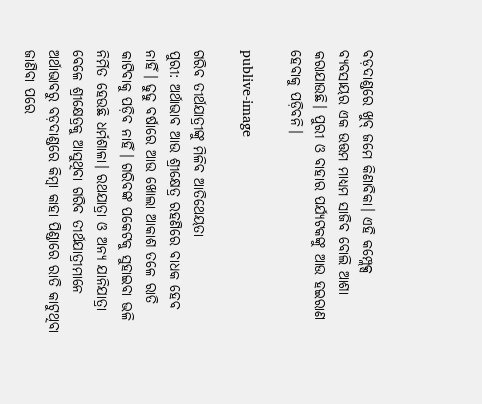ବଡ଼ଦାଣ୍ଡରେ ଖୁବ୍‌‌ ଜମେ କିଣାବିକା। ଏହି କମ୍ପ୍ଲେକ୍ସ ବ୍ୟବସାୟର ଏକ ଉତ୍ତମ ମାଧ୍ୟମ ସାଜିବ ବୋଲି ଆଶା କରାଯାଉଛି। ପୁରୀ ଓ ବାହାର ପର୍ଯ୍ୟଟକଙ୍କୁ ଆଉ ହଇରାଣ ହେବାକୁ ପଡ଼ିବନି।

publive-image

ଗରିବ ତୀର୍ଥଯାତ୍ରୀଙ୍କୁ ମିଳିବ ଆତିଥେୟତା
ପୁରୀ: ଅର୍ଥାଭାବ ଆଉ ଶ୍ରୀକ୍ଷେତ୍ର ରହଣିରେ ବାଧକ ହେବ ନାହିଁ। ଢୁଢୁ ବର୍ଷାରେ ଆଉ ଖୋଲା ଆକାଶ ତଳେ ରାତି କାଟିବାକୁ ପଡ଼ିବ ନାହିଁ। ଗରିବଙ୍କ ପକେଟକୁ ସୁହାଇବା ଭଳି ନିର୍ମିତ ହେଉଛି ଧର୍ମଶାଳା। ରଥଯାତ୍ରା ଓ ଅନ୍ୟ ଯାନିଯାତ୍ରା ବେଳେ ଶ୍ରୀକ୍ଷେତ୍ରକୁ ଆସୁଥିବା ଗରିବ ତୀର୍ଥଯାତ୍ରୀମାନେ ଅର୍ଥାଭାବରୁ ବଡ଼ଦାଣ୍ଡରେ କିମ୍ବା କାହା ପିଣ୍ଡାରେ ରାତି କାଟୁଥିବା ଜାଣିବା ପରେ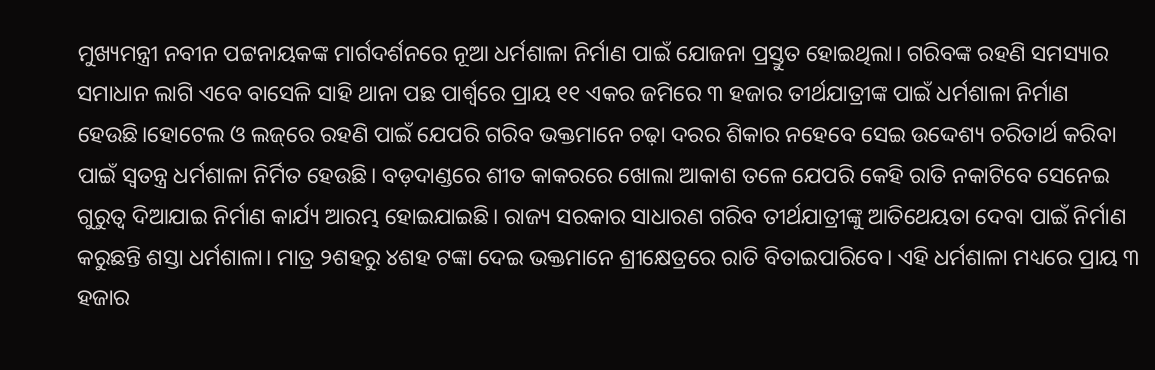ମୁଖ୍ୟମନ୍ତ୍ରୀ ନବୀନ ପଟ୍ଟନାୟକଙ୍କ ମାର୍ଗଦର୍ଶନରେ ନୂଆ ଧର୍ମଶାଳା ନିର୍ମାଣ ପାଇଁ ଯୋଜନା ପ୍ରସ୍ତୁତ ହୋଇଥିଲା। ଗରିବଙ୍କ ରହଣି ସମସ୍ୟାର ସମାଧାନ ଲାଗି ଏବେ ବାସେଳି ସାହି ଥାନା ପଛ ପାର୍ଶ୍ବରେ ପ୍ରାୟ ୧୧ ଏକର ଜମିରେ ୩ ହଜାର ତୀର୍ଥଯାତ୍ରୀଙ୍କ ପାଇଁ ଧର୍ମଶାଳା ନିର୍ମାଣ ହେଉଛି।ହୋଟେଲ ଓ ଲଜ୍‌ରେ ରହଣି ପାଇଁ ଯେପରି ଗରିବ ଭକ୍ତମାନେ ଚଢ଼ା ଦରର ଶିକାର ନହେବେ ସେଇ ଉଦ୍ଦେଶ୍ୟ ଚରିତାର୍ଥ କରିବା ପାଇଁ ସ୍ବତନ୍ତ୍ର ଧର୍ମଶାଳା ନିର୍ମିତ ହେଉଛି। ବଡ଼ଦାଣ୍ଡରେ ଶୀତ କାକରରେ ଖୋଲା ଆକାଶ ତଳେ ଯେପରି କେହି ରାତି ନକାଟିବେ ସେନେଇ ଗୁରୁତ୍ବ ଦିଆଯାଇ ନିର୍ମାଣ କାର୍ଯ୍ୟ ଆରମ୍ଭ ହୋଇଯାଇଛି। ରାଜ୍ୟ ସରକାର ସାଧାରଣ ଗରିବ ତୀର୍ଥଯାତ୍ରୀଙ୍କୁ ଆତିଥେୟତା ଦେବା ପାଇଁ ନିର୍ମାଣ କରୁଛନ୍ତି ଶସ୍ତା ଧର୍ମଶାଳା। ମାତ୍ର ୨ଶହରୁ ୪ଶହ ଟଙ୍କା ଦେଇ ଭକ୍ତମାନେ ଶ୍ରୀକ୍ଷେତ୍ରରେ ରାତି ବିତାଇପାରିବେ। ଏହି ଧର୍ମଶାଳା ମଧ୍ୟରେ ପ୍ରାୟ ୩ ହଜାର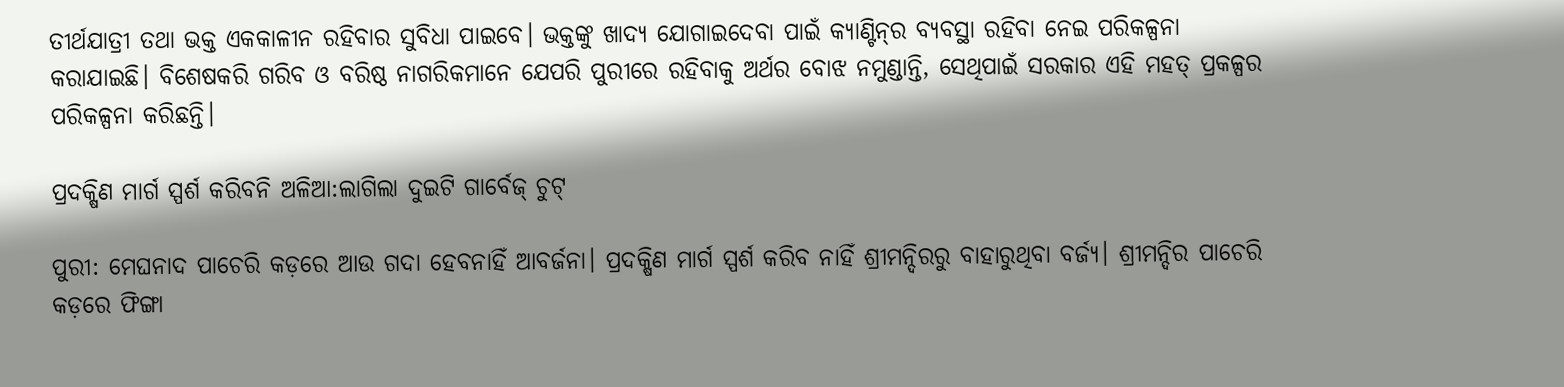ତୀର୍ଥଯାତ୍ରୀ ତଥା ଭକ୍ତ ଏକକାଳୀନ ରହିବାର ସୁବିଧା ପାଇବେ। ଭକ୍ତଙ୍କୁ ଖାଦ୍ୟ ଯୋଗାଇଦେବା ପାଇଁ କ୍ୟାଣ୍ଟିନ୍‌ର ବ୍ୟବସ୍ଥା ରହିବା ନେଇ ପରିକଳ୍ପନା କରାଯାଇଛି। ବିଶେଷକରି ଗରିବ ଓ ବରିଷ୍ଠ ନାଗରିକମାନେ ଯେପରି ପୁରୀରେ ରହିବାକୁ ଅର୍ଥର ବୋଝ ନମୁଣ୍ଡାନ୍ତି, ସେଥିପାଇଁ ସରକାର ଏହି ମହତ୍‌ ପ୍ରକଳ୍ପର ପରିକଳ୍ପନା କରିଛନ୍ତି।

ପ୍ରଦକ୍ଷିଣ ମାର୍ଗ ସ୍ପର୍ଶ କରିବନି ଅଳିଆ:ଲାଗିଲା ଦୁଇଟି ଗାର୍ବେଜ୍‌ ଚୁଟ୍

ପୁରୀ: ମେଘନାଦ ପାଚେରି କଡ଼ରେ ଆଉ ଗଦା ହେବନାହିଁ ଆବର୍ଜନା। ପ୍ରଦକ୍ଷିଣ ମାର୍ଗ ସ୍ପର୍ଶ କରିବ ନାହିଁ ଶ୍ରୀମନ୍ଦିରରୁ ବାହାରୁଥିବା ବର୍ଜ୍ୟ। ଶ୍ରୀମନ୍ଦିର ପାଚେରି କଡ଼ରେ ଫିଙ୍ଗା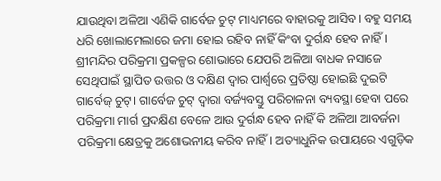ଯାଉଥିବା ଅଳିଆ ଏଣିକି ଗାର୍ବେଜ ଚୁଟ୍‌ ମାଧ୍ୟମରେ ବାହାରକୁ ଆସିବ। ବହୁ ସମୟ ଧରି ଖୋଲାମେଲାରେ ଜମା ହୋଇ ରହିବ ନାହିଁ କିଂବା ଦୁର୍ଗନ୍ଧ ହେବ ନାହିଁ। ଶ୍ରୀମନ୍ଦିର ପରିକ୍ରମା ପ୍ରକଳ୍ପର ଶୋଭାରେ ଯେପରି ଅଳିଆ ବାଧକ ନସାଜେ ସେଥିପାଇଁ ସ୍ଥାପିତ ଉତ୍ତର ଓ ଦକ୍ଷିଣ ଦ୍ବାର ପାର୍ଶ୍ବରେ ପ୍ରତିଷ୍ଠା ହୋଇଛି ଦୁଇଟି ଗାର୍ବେଜ୍‌ ଚୁଟ୍‌। ଗାର୍ବେଜ ଚୁଟ୍‌ ଦ୍ବାରା ବର୍ଜ୍ୟବସ୍ତୁ ପରିଚାଳନା ବ୍ୟବସ୍ଥା ହେବା ପରେ ପରିକ୍ରମା ମାର୍ଗ ପ୍ରଦକ୍ଷିଣ ବେଳେ ଆଉ ଦୁର୍ଗନ୍ଧ ହେବ ନାହିଁ କି ଅଳିଆ ଆବର୍ଜନା ପରିକ୍ରମା କ୍ଷେତ୍ରକୁ ଅଶୋଭନୀୟ କରିବ ନାହିଁ। ଅତ୍ୟାଧୁନିକ ଉପାୟରେ ଏଗୁଡ଼ିକ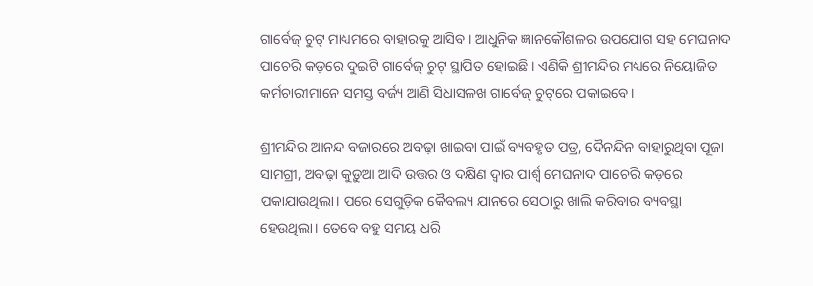ଗାର୍ବେଜ୍‌ ଚୁଟ୍‌ ମାଧ୍ୟମରେ ବାହାରକୁ ଆସିବ। ଆଧୁନିକ ଜ୍ଞାନକୌଶଳର ଉପଯୋଗ ସହ ମେଘନାଦ ପାଚେରି କଡ଼ରେ ଦୁଇଟି ଗାର୍ବେଜ୍‌ ଚୁଟ୍‌ ସ୍ଥାପିତ ହୋଇଛି। ଏଣିକି ଶ୍ରୀମନ୍ଦିର ମଧ୍ୟରେ ନିୟୋଜିତ କର୍ମଚାରୀମାନେ ସମସ୍ତ ବର୍ଜ୍ୟ ଆଣି ସିଧାସଳଖ ଗାର୍ବେଜ୍‌ ଚୁଟ୍‌ରେ ପକାଇବେ।

ଶ୍ରୀମନ୍ଦିର ଆନନ୍ଦ ବଜାରରେ ଅବଢ଼ା ଖାଇବା ପାଇଁ ବ୍ୟବହୃତ ପତ୍ର, ଦୈନନ୍ଦିନ ବାହାରୁଥିବା ପୂଜା ସାମଗ୍ରୀ, ଅବଢ଼ା କୁଡ଼ୁଆ ଆଦି ଉତ୍ତର ଓ ଦକ୍ଷିଣ ଦ୍ବାର ପାର୍ଶ୍ବ ମେଘନାଦ ପାଚେରି କଡ଼ରେ ପକାଯାଉଥିଲା। ପରେ ସେଗୁଡ଼ିକ କୈବଲ୍ୟ ଯାନରେ ସେଠାରୁ ଖାଲି କରିବାର ବ୍ୟବସ୍ଥା ହେଉଥିଲା। ତେବେ ବହୁ ସମୟ ଧରି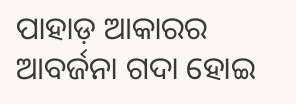ପାହାଡ଼ ଆକାରର ଆବର୍ଜନା ଗଦା ହୋଇ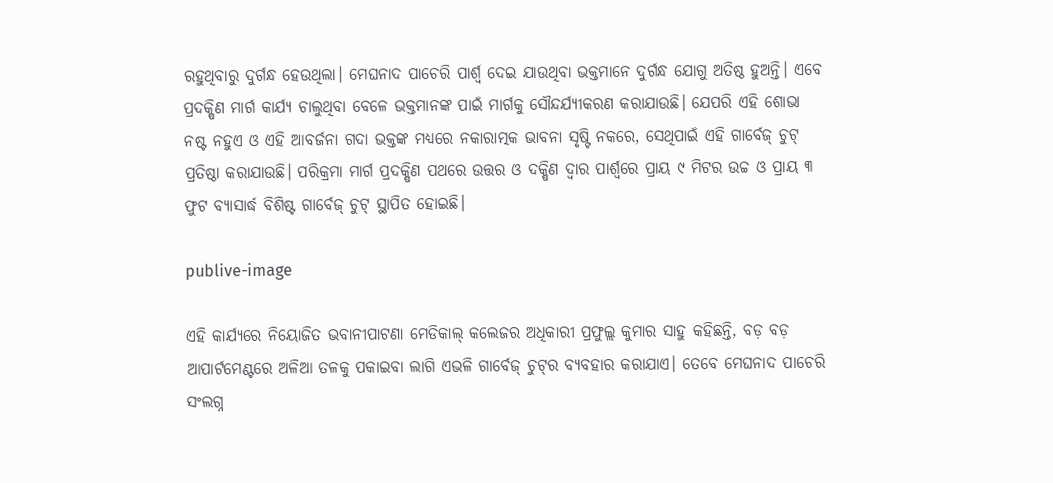ରହୁଥିବାରୁ ଦୁର୍ଗନ୍ଧ ହେଉଥିଲା। ମେଘନାଦ ପାଚେରି ପାର୍ଶ୍ବ ଦେଇ ଯାଉଥିବା ଭକ୍ତମାନେ ଦୁର୍ଗନ୍ଧ ଯୋଗୁ ଅତିଷ୍ଠ ହୁଅନ୍ତି। ଏବେ ପ୍ରଦକ୍ଷିଣ ମାର୍ଗ କାର୍ଯ୍ୟ ଚାଲୁଥିବା ବେଳେ ଭକ୍ତମାନଙ୍କ ପାଇଁ ମାର୍ଗକୁ ସୌନ୍ଦର୍ଯ୍ୟୀକରଣ କରାଯାଉଛି। ଯେପରି ଏହି ଶୋଭା ନଷ୍ଟ ନହୁଏ ଓ ଏହି ଆବର୍ଜନା ଗଦା ଭକ୍ତଙ୍କ ମଧ୍ୟରେ ନକାରାତ୍ମକ ଭାବନା ସୃଷ୍ଟି ନକରେ, ସେଥିପାଇଁ ଏହି ଗାର୍ବେଜ୍‌ ଚୁଟ୍‌ ପ୍ରତିଷ୍ଠା କରାଯାଉଛି। ପରିକ୍ରମା ମାର୍ଗ ପ୍ରଦକ୍ଷିଣ ପଥରେ ଉତ୍ତର ଓ ଦକ୍ଷିଣ ଦ୍ବାର ପାର୍ଶ୍ବରେ ପ୍ରାୟ ୯ ମିଟର ଉଚ୍ଚ ଓ ପ୍ରାୟ ୩ ଫୁଟ ବ୍ୟାସାର୍ଦ୍ଧ ବିଶିଷ୍ଟ ଗାର୍ବେଜ୍‌ ଚୁଟ୍‌ ସ୍ଥାପିତ ହୋଇଛି।

publive-image

ଏହି କାର୍ଯ୍ୟରେ ନିୟୋଜିତ ଭବାନୀପାଟଣା ମେଡିକାଲ୍‌ କଲେଜର ଅଧିକାରୀ ପ୍ରଫୁଲ୍ଲ କୁମାର ସାହୁ କହିଛନ୍ତି, ବଡ଼ ବଡ଼ ଆପାର୍ଟମେଣ୍ଟରେ ଅଳିଆ ତଳକୁ ପକାଇବା ଲାଗି ଏଭଳି ଗାର୍ବେଜ୍‌ ଚୁଟ୍‌ର ବ୍ୟବହାର କରାଯାଏ। ତେବେ ମେଘନାଦ ପାଚେରି ସଂଲଗ୍ନ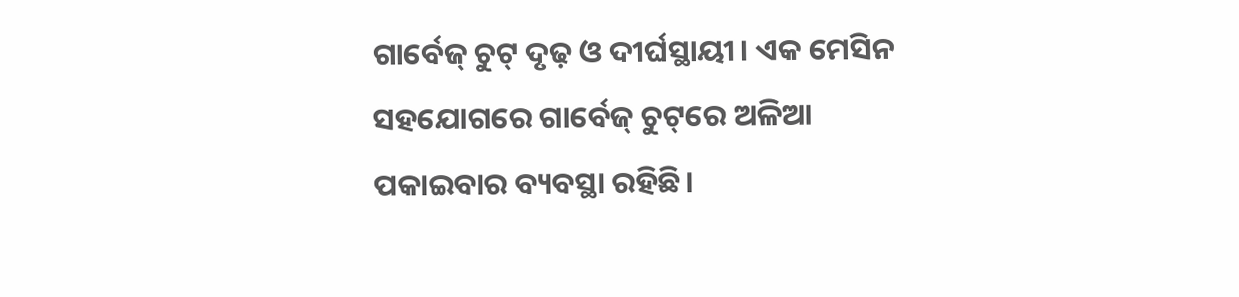ଗାର୍ବେଜ୍‌ ଚୁଟ୍‌ ଦୃଢ଼ ଓ ଦୀର୍ଘସ୍ଥାୟୀ। ଏକ ମେସିନ ସହଯୋଗରେ ଗାର୍ବେଜ୍‌ ଚୁଟ୍‌ରେ ଅଳିଆ ପକାଇବାର ବ୍ୟବସ୍ଥା ରହିଛି।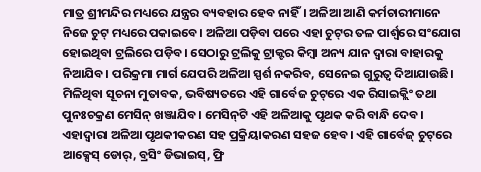ମାତ୍ର ଶ୍ରୀମନ୍ଦିର ମଧ୍ୟରେ ଯନ୍ତ୍ରର ବ୍ୟବହାର ହେବ ନାହିଁ। ଅଳିଆ ଆଣି କର୍ମଚାରୀମାନେ ନିଜେ ଚୁଟ୍‌ ମଧ୍ୟରେ ପକାଇବେ। ଅଳିଆ ପଡ଼ିବା ପରେ ଏହା ଚୁଟ୍‌ର ତଳ ପାର୍ଶ୍ବରେ ସଂଯୋଗ ହୋଇଥିବା ଟ୍ରଲିରେ ପଡ଼ିବ। ସେଠାରୁ ଟ୍ରଲିକୁ ଟ୍ରାକ୍ଟର କିମ୍ବା ଅନ୍ୟ ଯାନ ଦ୍ବାରା ବାହାରକୁ ନିଆଯିବ। ପରିକ୍ରମା ମାର୍ଗ ଯେପରି ଅଳିଆ ସ୍ପର୍ଶ ନକରିବ, ସେନେଇ ଗୁରୁତ୍ବ ଦିଆଯାଉଛି। ମିଳିଥିବା ସୂଚନା ମୁତାବକ, ଭବିଷ୍ୟତରେ ଏହି ଗାର୍ବେଜ ଚୁଟ୍‌ରେ ଏକ ରିସାଇକ୍ଲିଂ ତଥା ପୁନଃଚକ୍ରଣ ମେସିନ୍‌ ଖଞ୍ଜାଯିବ। ମେସିନ୍‌ଟି ଏହି ଅଳିଆକୁ ପୃଥକ କରି ବାନ୍ଧି ଦେବ। ଏହାଦ୍ବାରା ଅଳିଆ ପୃଥକୀକରଣ ସହ ପ୍ରକ୍ରିୟାକରଣ ସହଜ ହେବ। ଏହି ଗାର୍ବେଜ୍‌ ଚୁଟ୍‌ରେ ଆକ୍ସେସ୍‌ ଡୋର୍‌, ବ୍ରସିଂ ଡିଭାଇସ୍‌, ଫ୍ରି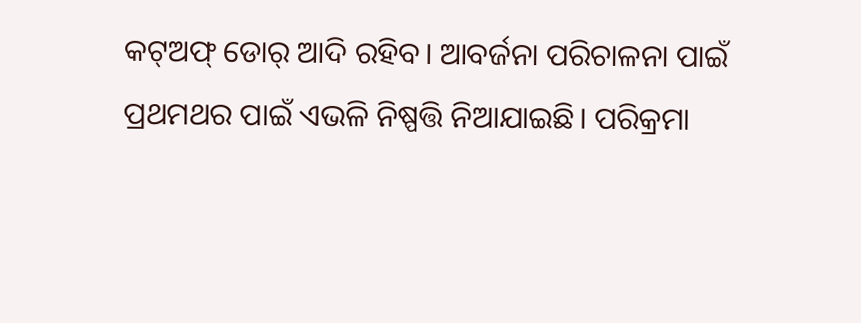କଟ୍‌ଅଫ୍‌ ଡୋର୍‌ ଆଦି ରହିବ। ଆବର୍ଜନା ପରିଚାଳନା ପାଇଁ ପ୍ରଥମଥର ପାଇଁ ଏଭଳି ନିଷ୍ପତ୍ତି ନିଆଯାଇଛି। ପରିକ୍ରମା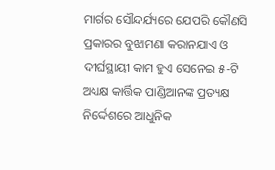ମାର୍ଗର ସୌନ୍ଦର୍ଯ୍ୟରେ ଯେପରି କୌଣସି ପ୍ରକାରର ବୁଝାମଣା କରାନଯାଏ ଓ ଦୀର୍ଘସ୍ଥାୟୀ କାମ ହୁଏ ସେନେଇ ୫-ଟି ଅଧ୍ୟକ୍ଷ କାର୍ତ୍ତିକ ପାଣ୍ଡିଆନଙ୍କ ପ୍ରତ୍ୟକ୍ଷ ନିର୍ଦ୍ଦେଶରେ ଆଧୁନିକ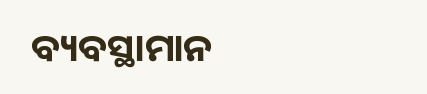ବ୍ୟବସ୍ଥାମାନ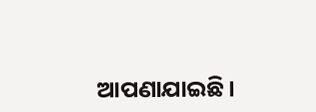ଆପଣାଯାଇଛି।